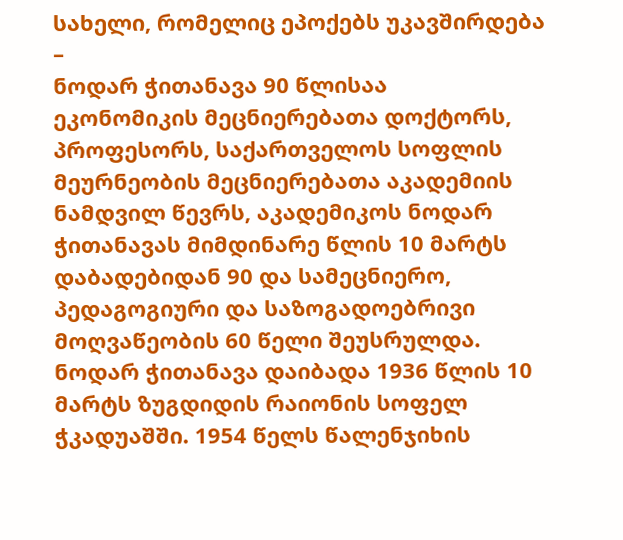სახელი, რომელიც ეპოქებს უკავშირდება –
ნოდარ ჭითანავა 90 წლისაა
ეკონომიკის მეცნიერებათა დოქტორს, პროფესორს, საქართველოს სოფლის მეურნეობის მეცნიერებათა აკადემიის ნამდვილ წევრს, აკადემიკოს ნოდარ ჭითანავას მიმდინარე წლის 10 მარტს დაბადებიდან 90 და სამეცნიერო, პედაგოგიური და საზოგადოებრივი მოღვაწეობის 60 წელი შეუსრულდა.
ნოდარ ჭითანავა დაიბადა 1936 წლის 10 მარტს ზუგდიდის რაიონის სოფელ ჭკადუაშში. 1954 წელს წალენჯიხის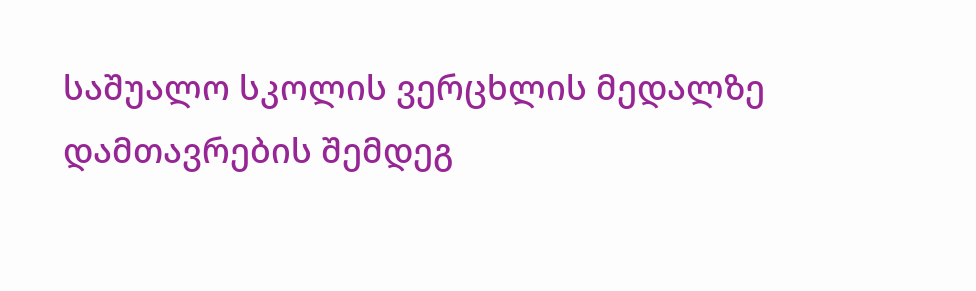საშუალო სკოლის ვერცხლის მედალზე დამთავრების შემდეგ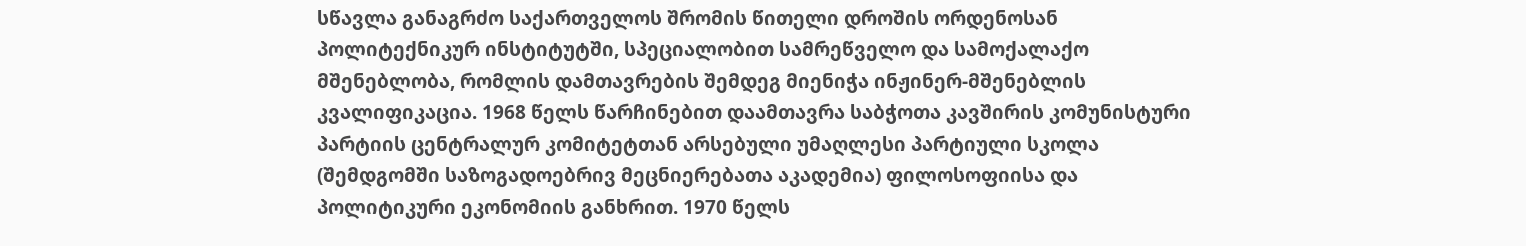სწავლა განაგრძო საქართველოს შრომის წითელი დროშის ორდენოსან პოლიტექნიკურ ინსტიტუტში, სპეციალობით სამრეწველო და სამოქალაქო მშენებლობა, რომლის დამთავრების შემდეგ მიენიჭა ინჟინერ-მშენებლის კვალიფიკაცია. 1968 წელს წარჩინებით დაამთავრა საბჭოთა კავშირის კომუნისტური პარტიის ცენტრალურ კომიტეტთან არსებული უმაღლესი პარტიული სკოლა (შემდგომში საზოგადოებრივ მეცნიერებათა აკადემია) ფილოსოფიისა და პოლიტიკური ეკონომიის განხრით. 1970 წელს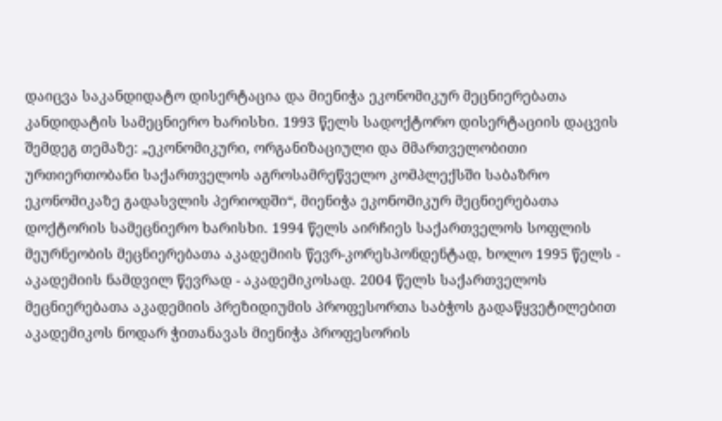დაიცვა საკანდიდატო დისერტაცია და მიენიჭა ეკონომიკურ მეცნიერებათა კანდიდატის სამეცნიერო ხარისხი. 1993 წელს სადოქტორო დისერტაციის დაცვის შემდეგ თემაზე: „ეკონომიკური, ორგანიზაციული და მმართველობითი ურთიერთობანი საქართველოს აგროსამრეწველო კომპლექსში საბაზრო ეკონომიკაზე გადასვლის პერიოდში“, მიენიჭა ეკონომიკურ მეცნიერებათა დოქტორის სამეცნიერო ხარისხი. 1994 წელს აირჩიეს საქართველოს სოფლის მეურნეობის მეცნიერებათა აკადემიის წევრ-კორესპონდენტად, ხოლო 1995 წელს - აკადემიის ნამდვილ წევრად - აკადემიკოსად. 2004 წელს საქართველოს მეცნიერებათა აკადემიის პრეზიდიუმის პროფესორთა საბჭოს გადაწყვეტილებით აკადემიკოს ნოდარ ჭითანავას მიენიჭა პროფესორის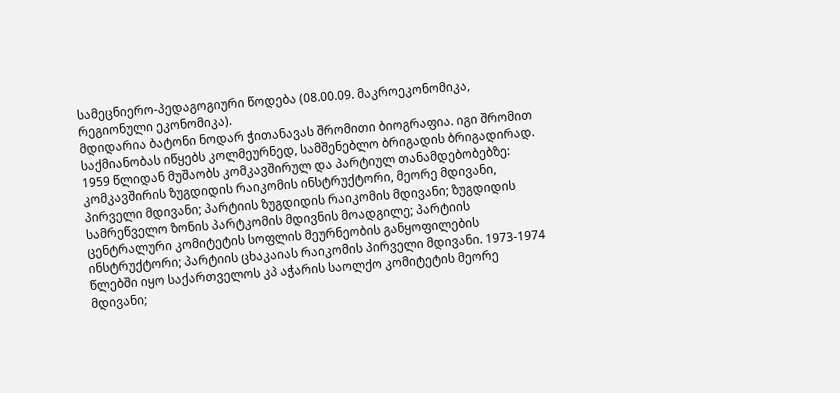სამეცნიერო-პედაგოგიური წოდება (08.00.09. მაკროეკონომიკა, რეგიონული ეკონომიკა).
მდიდარია ბატონი ნოდარ ჭითანავას შრომითი ბიოგრაფია. იგი შრომით საქმიანობას იწყებს კოლმეურნედ, სამშენებლო ბრიგადის ბრიგადირად. 1959 წლიდან მუშაობს კომკავშირულ და პარტიულ თანამდებობებზე: კომკავშირის ზუგდიდის რაიკომის ინსტრუქტორი, მეორე მდივანი, პირველი მდივანი; პარტიის ზუგდიდის რაიკომის მდივანი; ზუგდიდის სამრეწველო ზონის პარტკომის მდივნის მოადგილე; პარტიის ცენტრალური კომიტეტის სოფლის მეურნეობის განყოფილების ინსტრუქტორი; პარტიის ცხაკაიას რაიკომის პირველი მდივანი. 1973-1974 წლებში იყო საქართველოს კპ აჭარის საოლქო კომიტეტის მეორე მდივანი;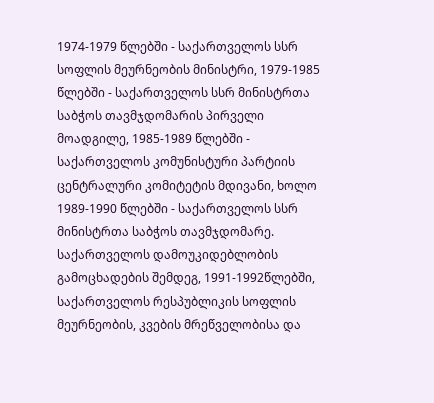1974-1979 წლებში - საქართველოს სსრ სოფლის მეურნეობის მინისტრი, 1979-1985 წლებში - საქართველოს სსრ მინისტრთა საბჭოს თავმჯდომარის პირველი მოადგილე, 1985-1989 წლებში - საქართველოს კომუნისტური პარტიის ცენტრალური კომიტეტის მდივანი, ხოლო 1989-1990 წლებში - საქართველოს სსრ მინისტრთა საბჭოს თავმჯდომარე.
საქართველოს დამოუკიდებლობის გამოცხადების შემდეგ, 1991-1992წლებში, საქართველოს რესპუბლიკის სოფლის მეურნეობის, კვების მრეწველობისა და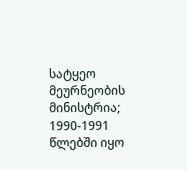სატყეო მეურნეობის მინისტრია; 1990-1991 წლებში იყო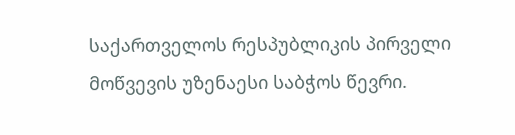საქართველოს რესპუბლიკის პირველი მოწვევის უზენაესი საბჭოს წევრი.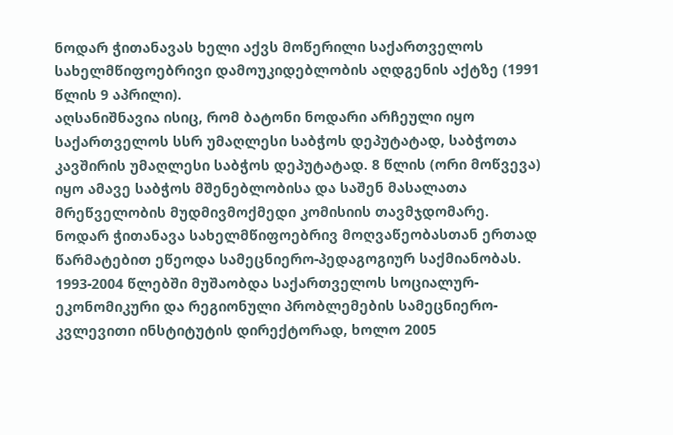ნოდარ ჭითანავას ხელი აქვს მოწერილი საქართველოს სახელმწიფოებრივი დამოუკიდებლობის აღდგენის აქტზე (1991 წლის 9 აპრილი).
აღსანიშნავია ისიც, რომ ბატონი ნოდარი არჩეული იყო საქართველოს სსრ უმაღლესი საბჭოს დეპუტატად, საბჭოთა კავშირის უმაღლესი საბჭოს დეპუტატად. 8 წლის (ორი მოწვევა) იყო ამავე საბჭოს მშენებლობისა და საშენ მასალათა მრეწველობის მუდმივმოქმედი კომისიის თავმჯდომარე.
ნოდარ ჭითანავა სახელმწიფოებრივ მოღვაწეობასთან ერთად წარმატებით ეწეოდა სამეცნიერო-პედაგოგიურ საქმიანობას. 1993-2004 წლებში მუშაობდა საქართველოს სოციალურ-ეკონომიკური და რეგიონული პრობლემების სამეცნიერო-კვლევითი ინსტიტუტის დირექტორად, ხოლო 2005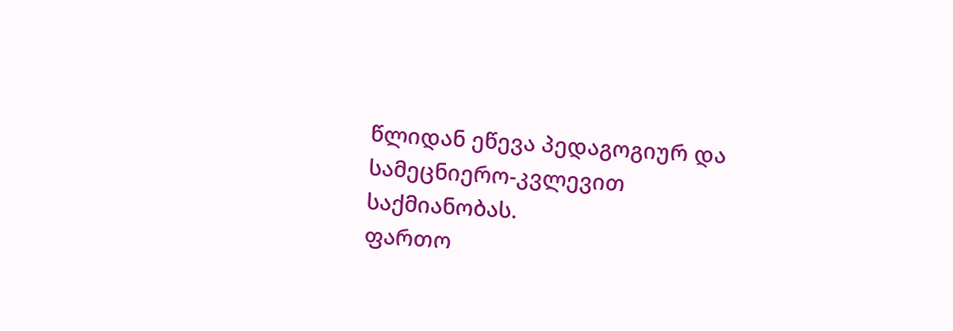წლიდან ეწევა პედაგოგიურ და სამეცნიერო-კვლევით საქმიანობას.
ფართო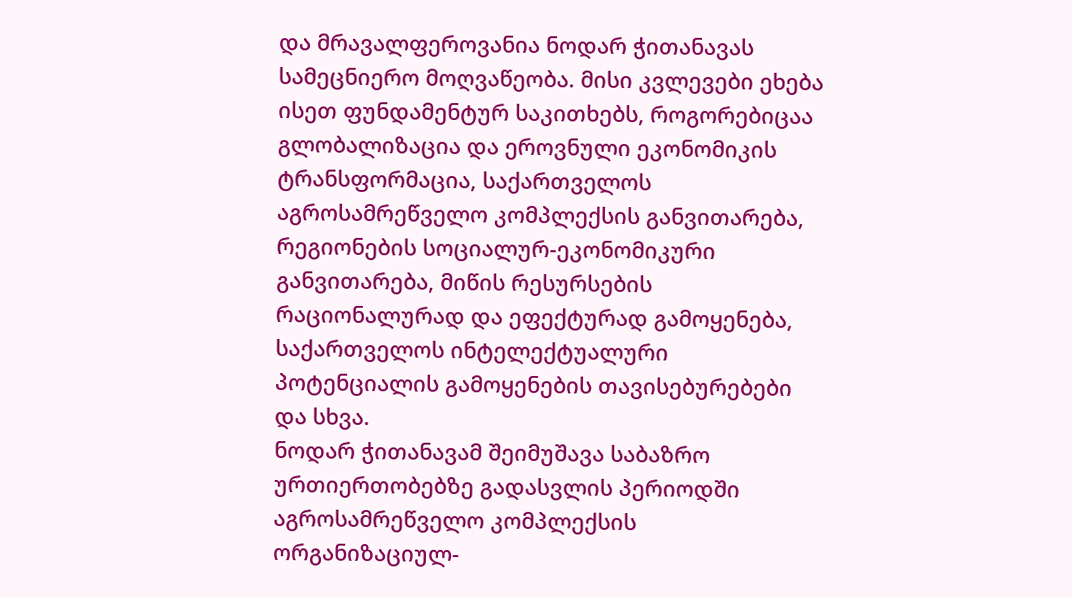და მრავალფეროვანია ნოდარ ჭითანავას სამეცნიერო მოღვაწეობა. მისი კვლევები ეხება ისეთ ფუნდამენტურ საკითხებს, როგორებიცაა გლობალიზაცია და ეროვნული ეკონომიკის ტრანსფორმაცია, საქართველოს აგროსამრეწველო კომპლექსის განვითარება, რეგიონების სოციალურ-ეკონომიკური განვითარება, მიწის რესურსების რაციონალურად და ეფექტურად გამოყენება, საქართველოს ინტელექტუალური პოტენციალის გამოყენების თავისებურებები და სხვა.
ნოდარ ჭითანავამ შეიმუშავა საბაზრო ურთიერთობებზე გადასვლის პერიოდში აგროსამრეწველო კომპლექსის ორგანიზაციულ-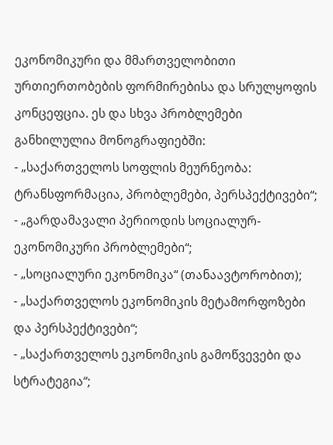ეკონომიკური და მმართველობითი ურთიერთობების ფორმირებისა და სრულყოფის კონცეფცია. ეს და სხვა პრობლემები განხილულია მონოგრაფიებში:
- „საქართველოს სოფლის მეურნეობა: ტრანსფორმაცია, პრობლემები, პერსპექტივები“;
- „გარდამავალი პერიოდის სოციალურ-ეკონომიკური პრობლემები“;
- „სოციალური ეკონომიკა“ (თანაავტორობით);
- „საქართველოს ეკონომიკის მეტამორფოზები და პერსპექტივები“;
- „საქართველოს ეკონომიკის გამოწვევები და სტრატეგია“;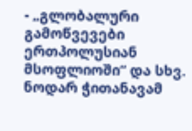- „გლობალური გამოწვევები ერთპოლუსიან მსოფლიოში“ და სხვ.
ნოდარ ჭითანავამ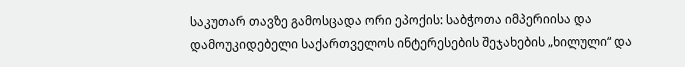საკუთარ თავზე გამოსცადა ორი ეპოქის: საბჭოთა იმპერიისა და დამოუკიდებელი საქართველოს ინტერესების შეჯახების „ხილული“ და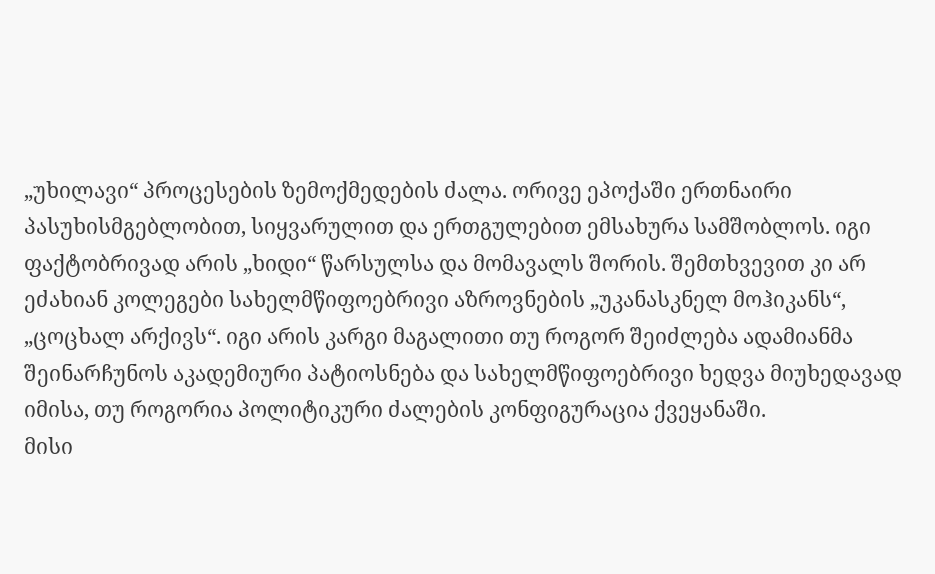„უხილავი“ პროცესების ზემოქმედების ძალა. ორივე ეპოქაში ერთნაირი პასუხისმგებლობით, სიყვარულით და ერთგულებით ემსახურა სამშობლოს. იგი ფაქტობრივად არის „ხიდი“ წარსულსა და მომავალს შორის. შემთხვევით კი არ ეძახიან კოლეგები სახელმწიფოებრივი აზროვნების „უკანასკნელ მოჰიკანს“, „ცოცხალ არქივს“. იგი არის კარგი მაგალითი თუ როგორ შეიძლება ადამიანმა შეინარჩუნოს აკადემიური პატიოსნება და სახელმწიფოებრივი ხედვა მიუხედავად იმისა, თუ როგორია პოლიტიკური ძალების კონფიგურაცია ქვეყანაში.
მისი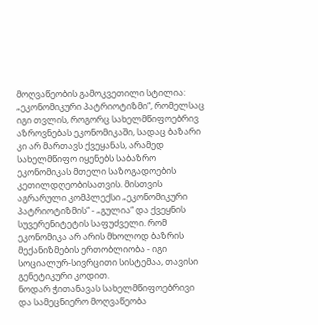მოღვაწეობის გამოკვეთილი სტილია: „ეკონომიკური პატრიოტიზმი“, რომელსაც იგი თვლის, როგორც სახელმწიფოებრივ აზროვნებას ეკონომიკაში, სადაც ბაზარი კი არ მართავს ქვეყანას, არამედ სახელმწიფო იყენებს საბაზრო ეკონომიკას მთელი საზოგადოების კეთილდღეობისათვის. მისთვის აგრარული კომპლექსი „ეკონომიკური პატრიოტიზმის“ - „გულია“ და ქვეყნის სუვერენიტეტის საფუძველი. რომ ეკონომიკა არ არის მხოლოდ ბაზრის მექანიზმების ერთობლიობა - იგი სოციალურ-სივრცითი სისტემაა, თავისი გენეტიკური კოდით.
ნოდარ ჭითანავას სახელმწიფოებრივი და სამეცნიერო მოღვაწეობა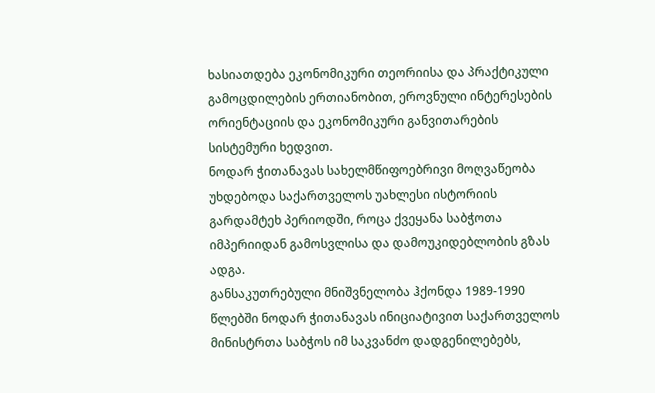ხასიათდება ეკონომიკური თეორიისა და პრაქტიკული გამოცდილების ერთიანობით, ეროვნული ინტერესების ორიენტაციის და ეკონომიკური განვითარების სისტემური ხედვით.
ნოდარ ჭითანავას სახელმწიფოებრივი მოღვაწეობა უხდებოდა საქართველოს უახლესი ისტორიის გარდამტეხ პერიოდში, როცა ქვეყანა საბჭოთა იმპერიიდან გამოსვლისა და დამოუკიდებლობის გზას ადგა.
განსაკუთრებული მნიშვნელობა ჰქონდა 1989-1990 წლებში ნოდარ ჭითანავას ინიციატივით საქართველოს მინისტრთა საბჭოს იმ საკვანძო დადგენილებებს,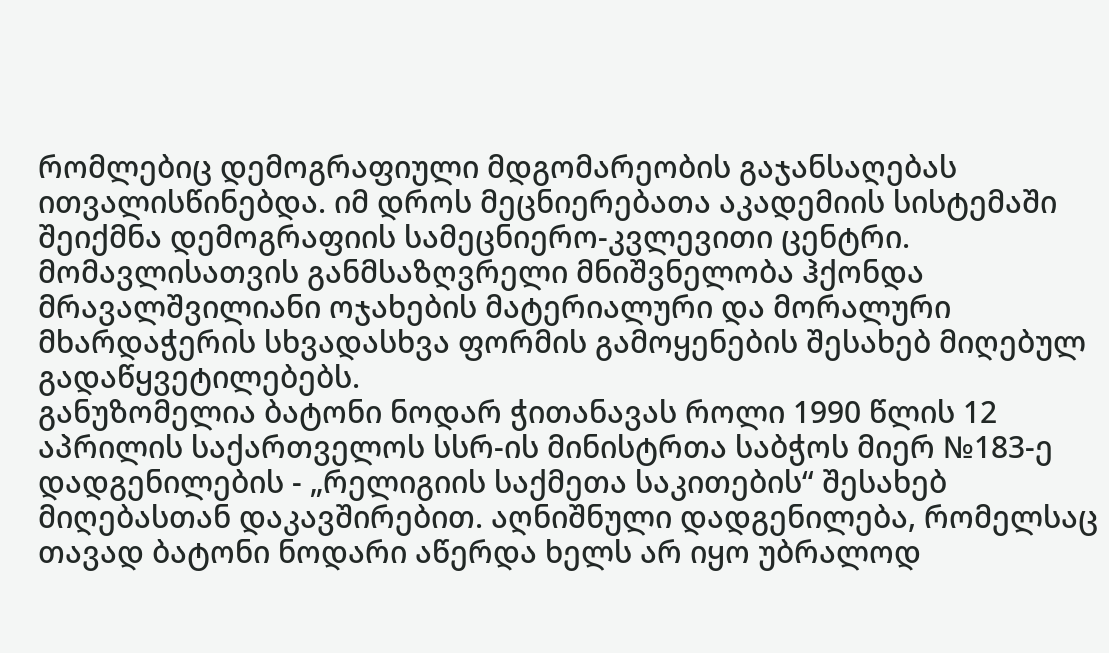რომლებიც დემოგრაფიული მდგომარეობის გაჯანსაღებას ითვალისწინებდა. იმ დროს მეცნიერებათა აკადემიის სისტემაში შეიქმნა დემოგრაფიის სამეცნიერო-კვლევითი ცენტრი. მომავლისათვის განმსაზღვრელი მნიშვნელობა ჰქონდა მრავალშვილიანი ოჯახების მატერიალური და მორალური მხარდაჭერის სხვადასხვა ფორმის გამოყენების შესახებ მიღებულ გადაწყვეტილებებს.
განუზომელია ბატონი ნოდარ ჭითანავას როლი 1990 წლის 12 აპრილის საქართველოს სსრ-ის მინისტრთა საბჭოს მიერ №183-ე დადგენილების - „რელიგიის საქმეთა საკითების“ შესახებ მიღებასთან დაკავშირებით. აღნიშნული დადგენილება, რომელსაც თავად ბატონი ნოდარი აწერდა ხელს არ იყო უბრალოდ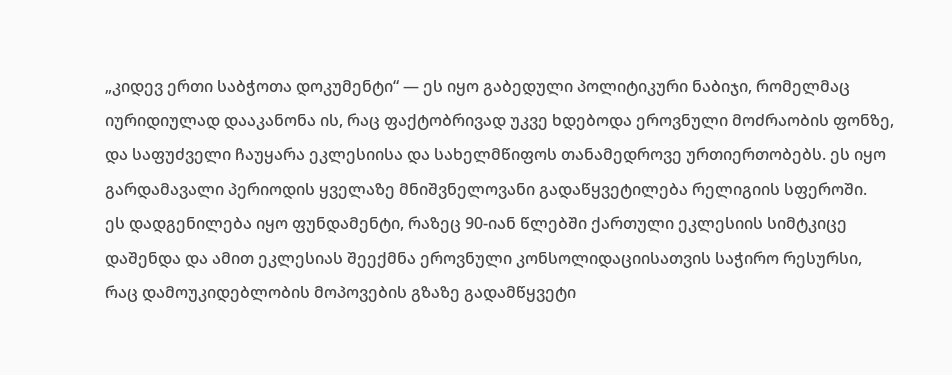„კიდევ ერთი საბჭოთა დოკუმენტი“ — ეს იყო გაბედული პოლიტიკური ნაბიჯი, რომელმაც იურიდიულად დააკანონა ის, რაც ფაქტობრივად უკვე ხდებოდა ეროვნული მოძრაობის ფონზე, და საფუძველი ჩაუყარა ეკლესიისა და სახელმწიფოს თანამედროვე ურთიერთობებს. ეს იყო გარდამავალი პერიოდის ყველაზე მნიშვნელოვანი გადაწყვეტილება რელიგიის სფეროში.
ეს დადგენილება იყო ფუნდამენტი, რაზეც 90-იან წლებში ქართული ეკლესიის სიმტკიცე დაშენდა და ამით ეკლესიას შეექმნა ეროვნული კონსოლიდაციისათვის საჭირო რესურსი, რაც დამოუკიდებლობის მოპოვების გზაზე გადამწყვეტი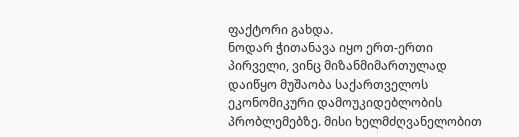ფაქტორი გახდა.
ნოდარ ჭითანავა იყო ერთ-ერთი პირველი, ვინც მიზანმიმართულად დაიწყო მუშაობა საქართველოს ეკონომიკური დამოუკიდებლობის პრობლემებზე. მისი ხელმძღვანელობით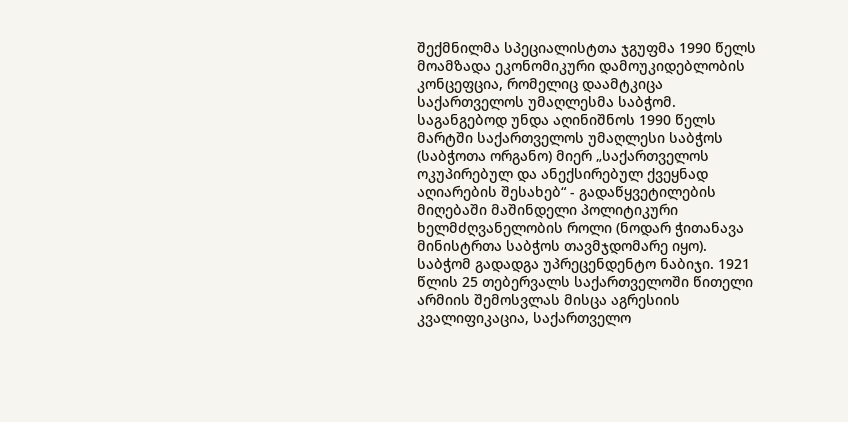შექმნილმა სპეციალისტთა ჯგუფმა 1990 წელს მოამზადა ეკონომიკური დამოუკიდებლობის კონცეფცია, რომელიც დაამტკიცა საქართველოს უმაღლესმა საბჭომ.
საგანგებოდ უნდა აღინიშნოს 1990 წელს მარტში საქართველოს უმაღლესი საბჭოს (საბჭოთა ორგანო) მიერ „საქართველოს ოკუპირებულ და ანექსირებულ ქვეყნად აღიარების შესახებ“ - გადაწყვეტილების მიღებაში მაშინდელი პოლიტიკური ხელმძღვანელობის როლი (ნოდარ ჭითანავა მინისტრთა საბჭოს თავმჯდომარე იყო).
საბჭომ გადადგა უპრეცენდენტო ნაბიჯი. 1921 წლის 25 თებერვალს საქართველოში წითელი არმიის შემოსვლას მისცა აგრესიის კვალიფიკაცია, საქართველო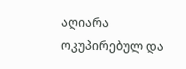აღიარა ოკუპირებულ და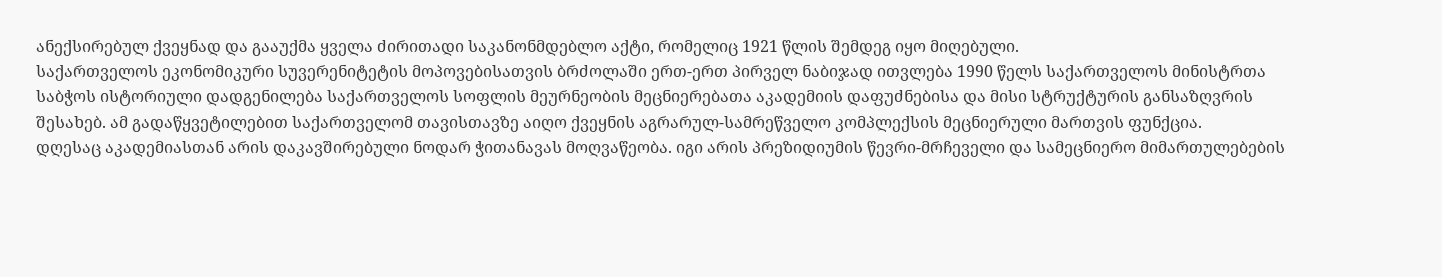ანექსირებულ ქვეყნად და გააუქმა ყველა ძირითადი საკანონმდებლო აქტი, რომელიც 1921 წლის შემდეგ იყო მიღებული.
საქართველოს ეკონომიკური სუვერენიტეტის მოპოვებისათვის ბრძოლაში ერთ-ერთ პირველ ნაბიჯად ითვლება 1990 წელს საქართველოს მინისტრთა საბჭოს ისტორიული დადგენილება საქართველოს სოფლის მეურნეობის მეცნიერებათა აკადემიის დაფუძნებისა და მისი სტრუქტურის განსაზღვრის შესახებ. ამ გადაწყვეტილებით საქართველომ თავისთავზე აიღო ქვეყნის აგრარულ-სამრეწველო კომპლექსის მეცნიერული მართვის ფუნქცია.
დღესაც აკადემიასთან არის დაკავშირებული ნოდარ ჭითანავას მოღვაწეობა. იგი არის პრეზიდიუმის წევრი-მრჩეველი და სამეცნიერო მიმართულებების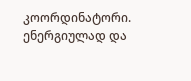კოორდინატორი. ენერგიულად და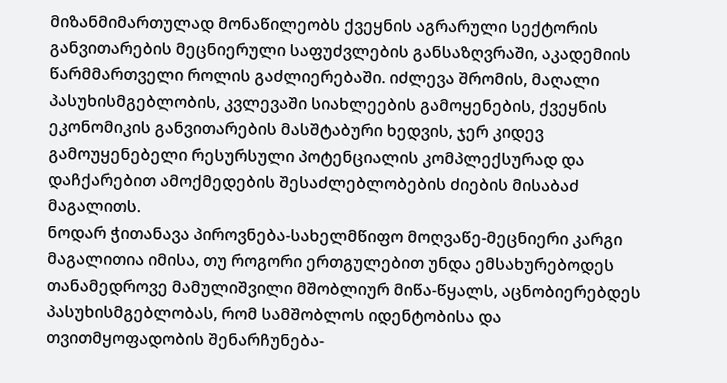მიზანმიმართულად მონაწილეობს ქვეყნის აგრარული სექტორის განვითარების მეცნიერული საფუძვლების განსაზღვრაში, აკადემიის წარმმართველი როლის გაძლიერებაში. იძლევა შრომის, მაღალი პასუხისმგებლობის, კვლევაში სიახლეების გამოყენების, ქვეყნის ეკონომიკის განვითარების მასშტაბური ხედვის, ჯერ კიდევ გამოუყენებელი რესურსული პოტენციალის კომპლექსურად და დაჩქარებით ამოქმედების შესაძლებლობების ძიების მისაბაძ მაგალითს.
ნოდარ ჭითანავა პიროვნება-სახელმწიფო მოღვაწე-მეცნიერი კარგი მაგალითია იმისა, თუ როგორი ერთგულებით უნდა ემსახურებოდეს თანამედროვე მამულიშვილი მშობლიურ მიწა-წყალს, აცნობიერებდეს პასუხისმგებლობას, რომ სამშობლოს იდენტობისა და თვითმყოფადობის შენარჩუნება-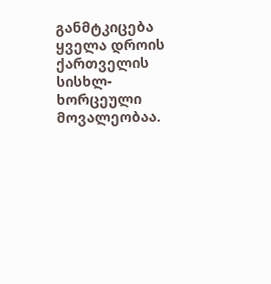განმტკიცება ყველა დროის ქართველის სისხლ-ხორცეული მოვალეობაა.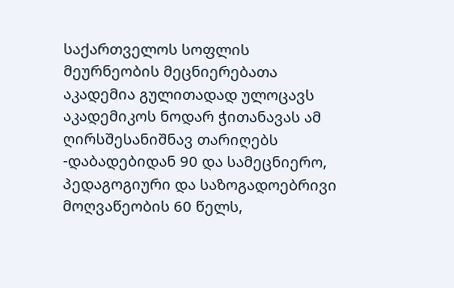საქართველოს სოფლის მეურნეობის მეცნიერებათა აკადემია გულითადად ულოცავს აკადემიკოს ნოდარ ჭითანავას ამ ღირსშესანიშნავ თარიღებს -დაბადებიდან 90 და სამეცნიერო, პედაგოგიური და საზოგადოებრივი მოღვაწეობის 60 წელს,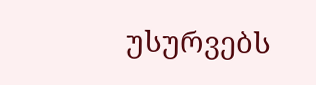უსურვებს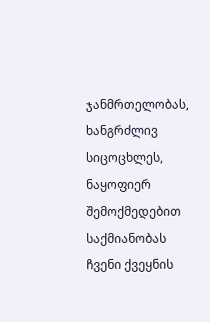ჯანმრთელობას, ხანგრძლივ სიცოცხლეს, ნაყოფიერ შემოქმედებით საქმიანობას ჩვენი ქვეყნის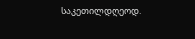საკეთილდღეოდ.